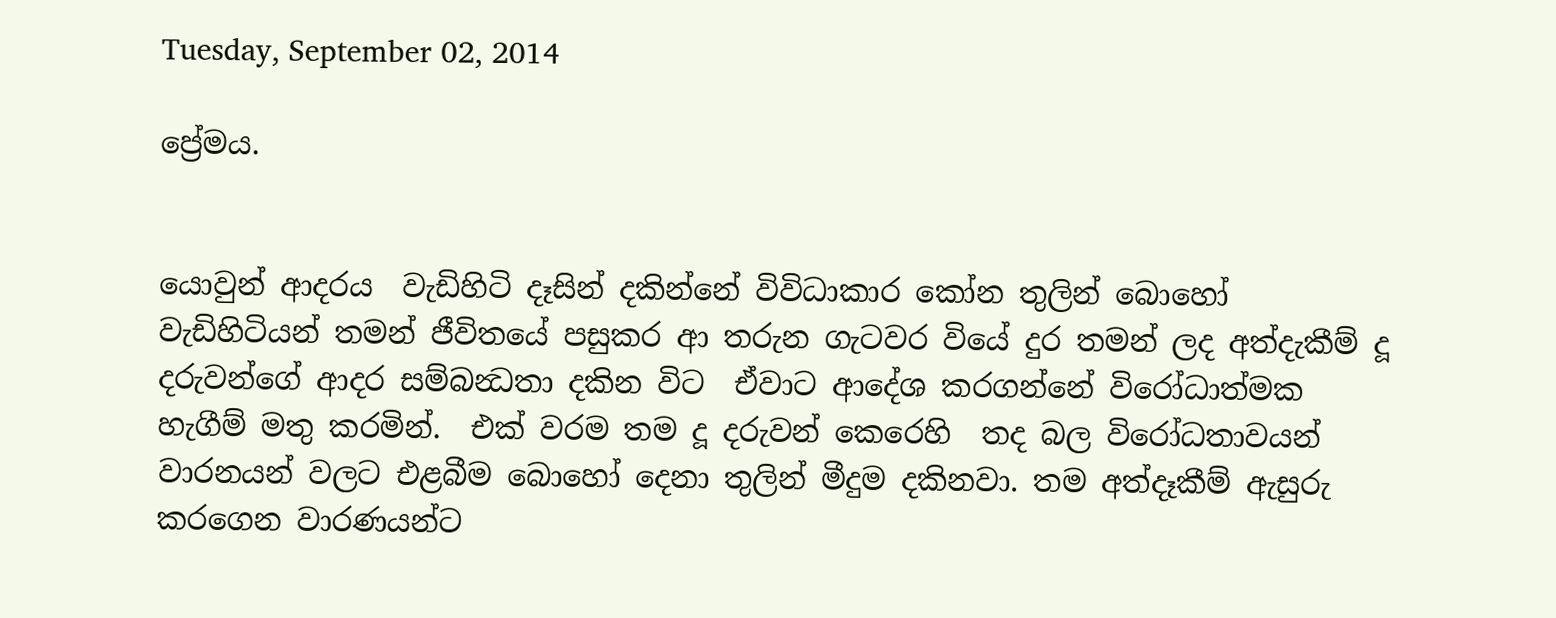Tuesday, September 02, 2014

ප්‍රේමය.


යොවුන් ආදරය  වැඩිහිටි දෑසින් දකින්නේ විවිධාකාර කෝන තුලින් බොහෝ වැඩිහිටියන් තමන් ජීවිතයේ පසුකර ආ තරුන ගැටවර වියේ දුර තමන් ලද අත්දැකීම් දූ දරුවන්ගේ ආදර සම්බන්‍ධතා දකින විට  ඒවාට ආදේශ කරගන්නේ විරෝධාත්මක හැගීම් මතු කරමින්.  එක් වරම තම දූ දරුවන් කෙරෙහි  තද බල විරෝධතාවයන් වාරනයන් වලට එළබීම බොහෝ දෙනා තුලින් මීදුම දකිනවා. තම අත්දෑකීම් ඇසුරු කරගෙන වාරණයන්ට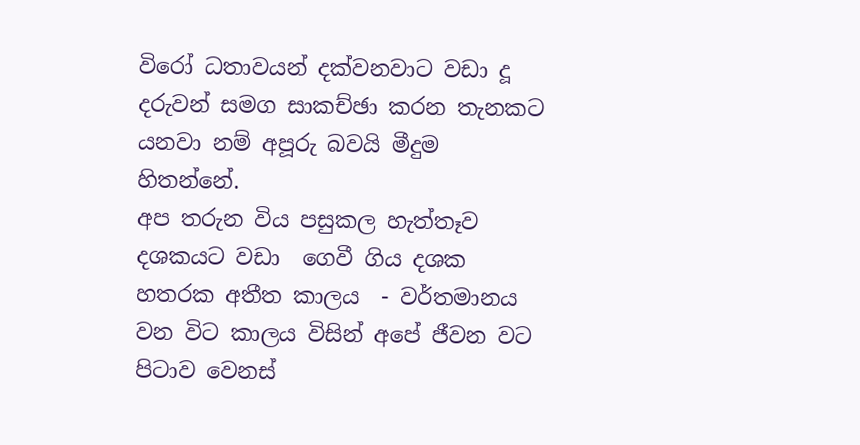වි‍රෝ ධතාවයන් දක්වනවාට වඩා දූ දරුවන් සමග සාකච්ඡා කරන තැනකට යනවා නම් අපූරු බවයි මීදුම හිතන්නේ.
අප තරුන විය පසුකල හැත්තෑව දශකයට වඩා  ගෙවී ගිය දශක හතරක අතීත කාලය  - වර්තමානය වන විට කාලය විසින් අපේ ජීවන වට පිටාව වෙනස්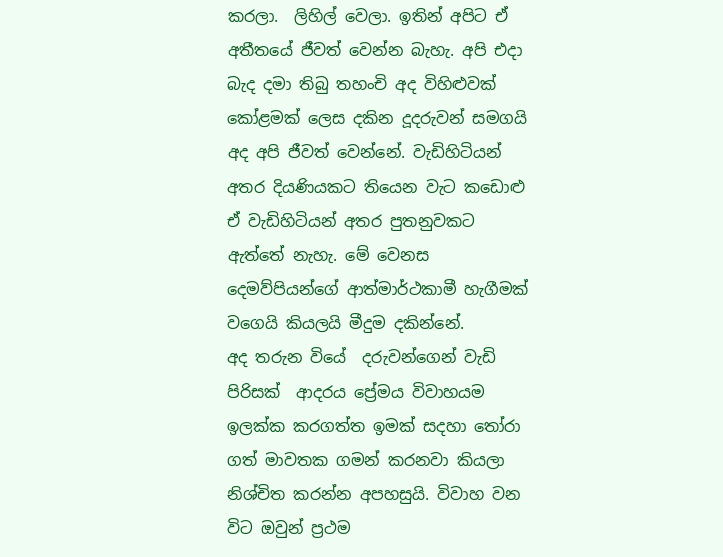කරලා.  ලිහිල් වෙලා. ඉතින් අපිට ඒ අතීතයේ ජීවත් වෙන්න බැහැ. අපි එදා බැද දමා තිබු තහංචි අද විහිළුවක් කෝළමක් ලෙස දකින දූදරුවන් සමගයි අද අපි ජීවත් වෙන්නේ. වැඩිහිටියන් අතර දියණියකට තියෙන වැට කඩොළු ඒ වැඩිහිටියන් අතර පුතනුවකට ඇත්තේ නැහැ. මේ වෙනස දෙමව්පියන්ගේ ආත්මාර්ථකාමී හැගීමක් වගෙයි කියලයි මීදුම දකින්නේ.
අද තරුන වියේ  දරුවන්ගෙන් වැඩි පිරිසක්  ආදරය ප්‍රේමය විවාහයම ඉලක්ක කරගත්ත ඉමක් සදහා තෝරා ගත් මාවතක ගමන් කරනවා කියලා නිශ්චිත කරන්න අපහසුයි. විවාහ වන විට ඔවුන් ප්‍රථම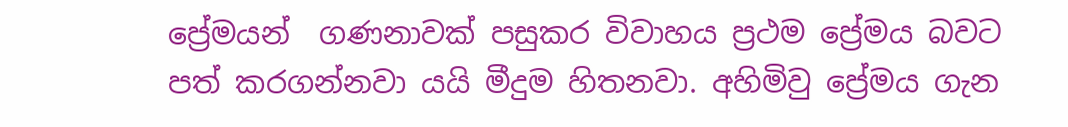ප්‍රේමයන්  ගණනාවක් පසුකර විවාහය ප්‍රථම ප්‍රේමය බවට පත් කරගන්නවා යයි මීදුම හිතනවා. අහිමිවු ප්‍රේමය ගැන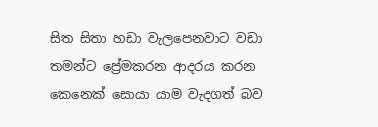සිත සිතා හඩා වැලපෙනවාට වඩා තමන්ට ප්‍රේමකරන ආදරය කරන කෙනෙක් සොයා යාම වැදගත් බව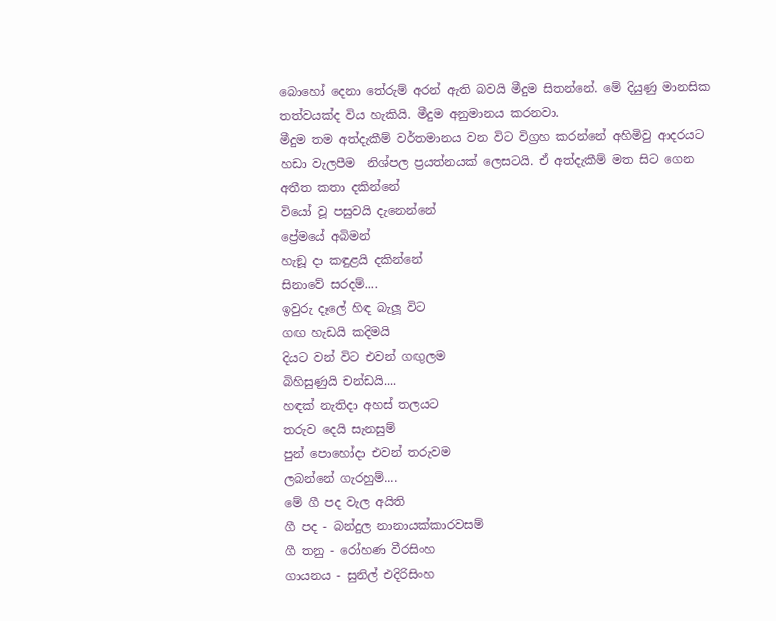බොහෝ දෙනා තේරුම් අරන් ඇති බවයි මීදුම සිතන්නේ. මේ දියුණු මානසික තත්වයක්ද විය හැකියි. මීදුම අනුමානය කරනවා.
මීදුම තම අත්දැකීම් වර්තමානය වන විට විග්‍රහ කරන්නේ අහිමිවු ආදරයට හඩා වැලපීම  නිශ්පල ප්‍රයත්නයක් ලෙසටයි. ඒ අත්දැකීම් මත සිට ගෙන අතීත කතා දකින්නේ
වියෝ වූ පසුවයි දැනෙන්නේ
ප්‍රේමයේ අබිමන්
හැඞූ දා කඳුළයි දකින්නේ
සිනාවේ සරදම්....
ඉවුරු දෑලේ හිඳ බැලූ විට
ගඟ හැඩයි කදිමයි
දියට වන් විට එවන් ගඟුලම
බිහිසුණුයි චන්ඩයි....
හඳක් නැතිදා අහස් තලයට
තරුව දෙයි සැනසුම්
පුන් පොහෝදා එවන් තරුවම
ලබන්නේ ගැරහුම්....
මේ ගී පද වැල අයිති
ගී පද - බන්දුල නානායක්කාරවසම්
ගී තනු - රෝහණ වීරසිංහ
ගායනය - සුනිල් එදිරිසිංහ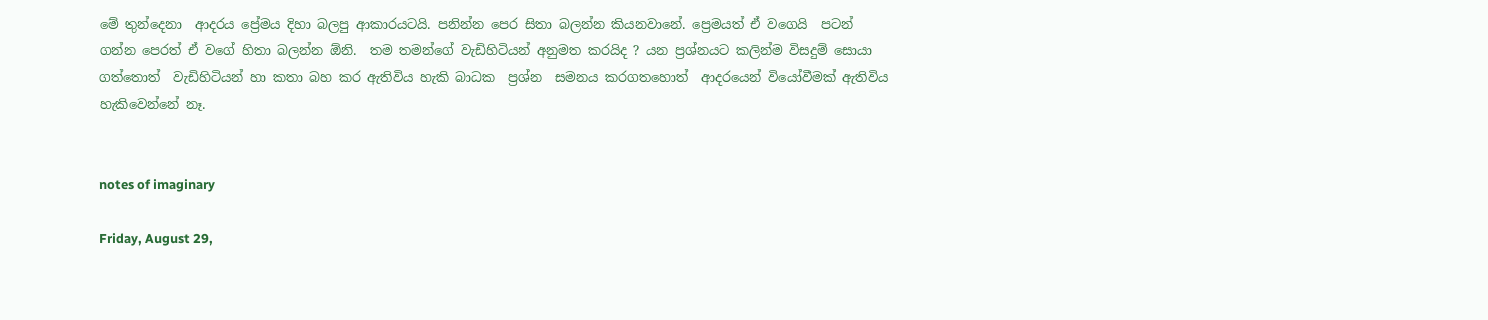මේ තුන්දෙනා  ආදරය ප්‍රේමය දිහා බලපු ආකාරයටයි. පනින්න පෙර සිතා බලන්න කියනවානේ. ප්‍රෙමයත් ඒ වගෙයි  පටන් ගන්න පෙරත් ඒ වගේ හිතා බලන්න ඕනි.  තම තමන්ගේ වැඩිහිටියන් අනුමත කරයිද ? යන ප්‍රශ්නයට කලින්ම විසදුම් සොයා ගත්තොත්  වැඩිහිටියන් හා කතා බහ කර ඇතිවිය හැකි බාධක  ප්‍රශ්න  සමනය කරගතහොත්  ආදරයෙන් වියෝවීමක් ඇතිවිය හැකිවෙන්නේ නෑ.


notes of imaginary

Friday, August 29,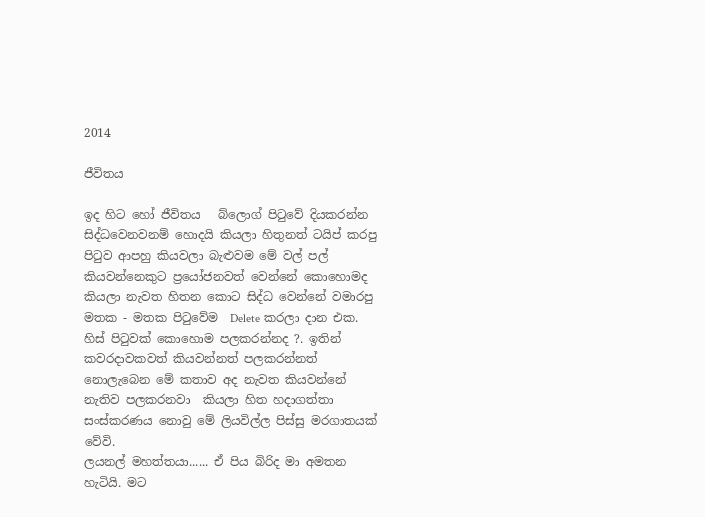2014

ජීවිතය

ඉද හිට හෝ ජීවිතය   බ්ලොග් පිටුවේ දියකරන්න සිද්ධවෙනවනම් හොදයි කියලා හිතුනත් ටයිප් කරපු පිටුව ආපහු කියවලා බැළුවම මේ වල් පල් කියවන්නෙකුට ප්‍රයෝජනවත් වෙන්නේ කොහොමද කියලා නැවත හිතන කොට සිද්ධ වෙන්නේ වමාරපු මතක - මතක පිටුවේම  Delete කරලා දාන එක.
හිස් පිටුවක් කොහොම පලකරන්නද ?. ඉතින් කවරදාවකවත් කියවන්නත් පලකරන්නත් නොලැබෙන මේ කතාව අද නැවත කියවන්නේ නැතිව පලකරනවා  කියලා හිත හදාගත්තා
සංස්කරණය නොවු මේ ලියවිල්ල පිස්සු මරගාතයක් වේවි.
ලයනල් මහත්තයා...... ඒ පිය බිරිද මා අමතන හැටියි. මට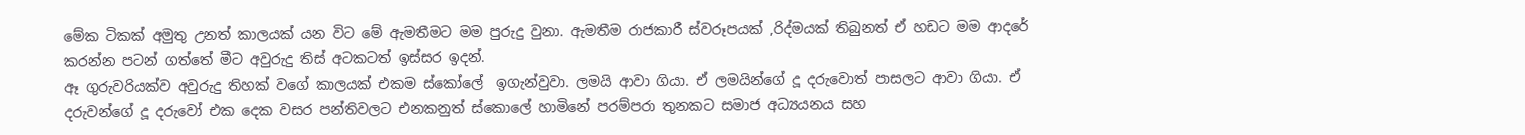මේක ටිකක් අමුතු උනත් කාලයක් යන විට මේ ඇමතීමට මම පුරුදු වුනා. ඇමතීම රාජකාරී ස්වරූපයක් ,රිද්මයක් තිබුනත් ඒ හඩට මම ආදරේ කරන්න පටන් ගත්තේ මීට අවුරුදු තිස් අටකටත් ඉස්සර ඉදන්.
ඈ ගුරුවරියක්ව අවුරුදු තිහක් වගේ කාලයක් එකම ස්කෝලේ  ඉගැන්වුවා. ලමයි ආවා ගියා. ඒ ලමයින්ගේ දූ දරුවොත් පාසලට ආවා ගියා. ඒ දරුවන්ගේ දූ දරුවෝ එක දෙක වසර පන්තිවලට එනකනුත් ස්කොලේ හාමිනේ පරම්පරා තුනකට සමාජ අධ්‍යයනය සහ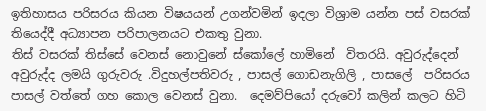ඉතිහාසය පරිසරය කියන විෂයයන් උගන්වමින් ඉදලා විශ්‍රාම යන්න පස් වසරක් තියෙද්දී අධ්‍යාපන පරිපාලනයට එකතු වුනා.
තිස් වසරක් තිස්සේ වෙනස් නොවුනේ ස්කෝලේ හාමිනේ  විතරයි. අවුරුද්දෙන් අවුරුද්ද ලමයි ගුරුවරු .විදුහල්පතිවරු , පාසල් ගොඩනැගිලි , පාසලේ  පරිසරය පාසල් වත්තේ ගහ කොල වෙනස් වුනා.  දෙමව්පියෝ දරුවෝ කලින් කලට හිටි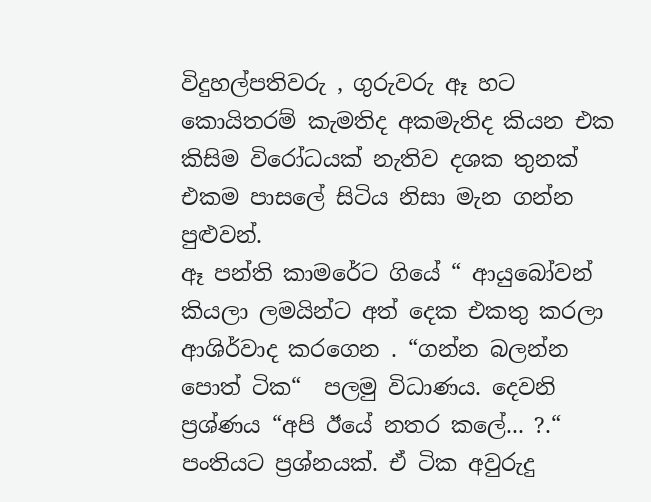විදුහල්පතිවරු , ගුරුවරු ඈ හට කොයිතරම් කැමතිද අකමැතිද කියන එක කිසිම විරෝධයක් නැතිව දශක තුනක් එකම පාසලේ සිටිය නිසා මැන ගන්න පුළුවන්.
ඈ පන්ති කාමරේට ගියේ “ ආයුබෝවන්   කියලා ලමයින්ට අත් දෙක එකතු කරලා ආශිර්වාද කරගෙන . “ගන්න බලන්න පොත් ටික“  පලමු විධාණය. දෙවනි ප්‍රශ්ණය “අපි ඊයේ නතර කලේ... ?.“  පංතියට ප්‍රශ්නයක්. ඒ ටික අවුරුදු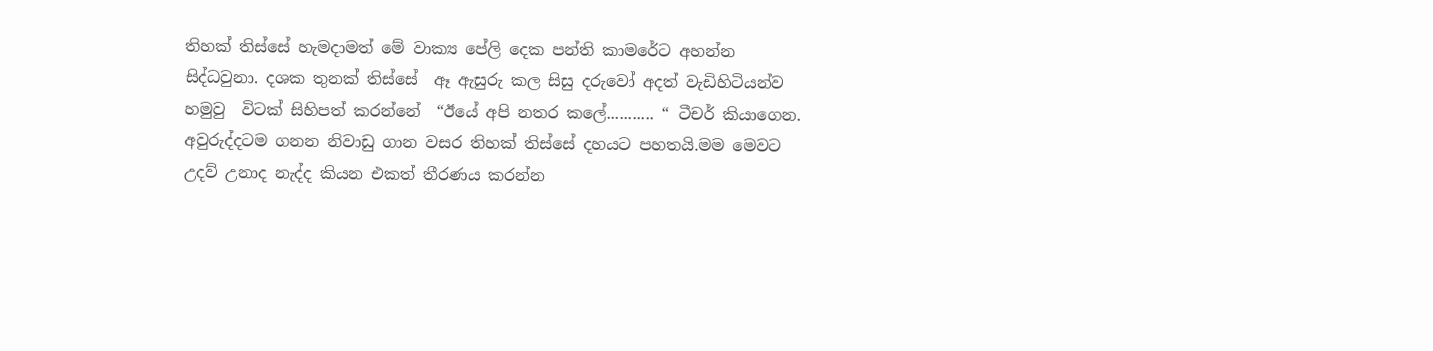තිහක් තිස්සේ හැමදාමත් මේ වාක්‍ය පේලි දෙක පන්ති කාමරේට අහන්න  සිද්ධවුනා. දශක තුනක් තිස්සේ  ඈ ඇසුරු කල සිසු දරුවෝ අදත් වැඩිහිටියන්ව  හමුවු  විටක් සිහිපත් කරන්නේ  “ඊයේ අපි නතර කලේ........... “ ටීචර් කියාගෙන.
අවුරුද්දටම ගනන නිවාඩු ගාන වසර තිහක් තිස්සේ දහයට පහතයි.මම මෙවට උදව් උනාද නැද්ද කියන එකත් තීරණය කරන්න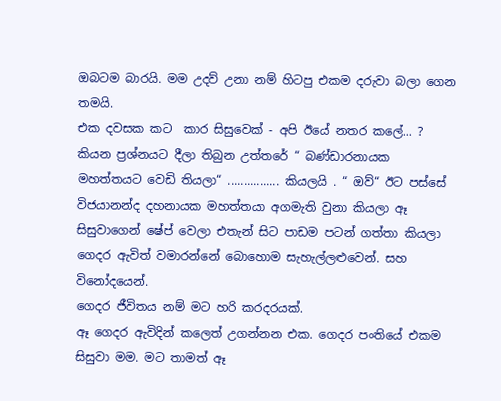ඔබටම බාරයි. මම උදව් උනා නම් හිටපු එකම දරුවා බලා ගෙන තමයි.
එක දවසක කට  කාර සිසුවෙක් - අපි ඊයේ නතර කලේ... ? කියන ප්‍රශ්නයට දීලා තිබුන උත්තරේ “ බණ්ඩාරනායක මහත්තයට වෙඩි තියලා“ ................ කියලයි . “ ඔව්“ ඊට පස්සේ විජයානන්ද දහනායක මහත්තයා අගමැති වුනා කියලා ඈ සිසුවාගෙන් ෂේප් වෙලා එතැන් සිට පාඩම පටන් ගත්තා කියලා ගෙදර ඇවිත් වමාරන්නේ බොහොම සැහැල්ලළුවෙන්. සහ විනෝදයෙන්.
ගෙදර ජීවිතය නම් මට හරි කරදරයක්.
ඈ ගෙදර ඇවිදින් කලෙත් උගන්නන එක. ගෙදර පංතියේ එකම සිසුවා මම. මට තාමත් ඈ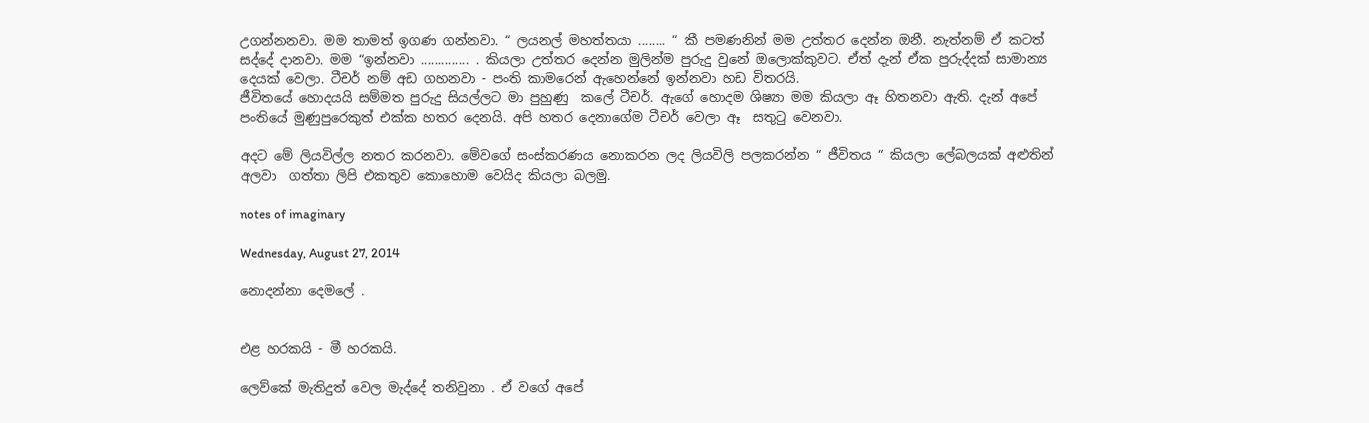උගන්නනවා. මම තාමත් ඉගණ ගන්නවා. “ ලයනල් මහත්තයා ........ “ කී පමණනින් මම උත්තර දෙන්න ඔනී. නැත්නම් ඒ කටත් සද්දේ දානවා. මම “ඉන්නවා .............. . කියලා උත්තර දෙන්න මුලින්ම පුරුදු වුනේ ඔලොක්කුවට. ඒත් දැන් ඒක පුරුද්දක් සාමාන්‍ය දෙයක් වෙලා. ටීචර් නම් අඩ ගහනවා - පංති කාමරෙන් ඇහෙන්නේ ඉන්නවා හඩ විතරයි.
ජීවිතයේ හොදයයි සම්මත පුරුදු සියල්ලට මා පුහුණු  කලේ ටීචර්. ඇගේ හොදම ශිෂ්‍යා මම කියලා ඈ හිතනවා ඇති. දැන් අපේ පංතියේ මුණුපුරෙකුත් එක්ක හතර දෙනයි. අපි හතර දෙනාගේම ටීචර් වෙලා ඈ  සතුටු වෙනවා.

අදට මේ ලියවිල්ල නතර කරනවා. මේවගේ සංස්කරණය නොකරන ලද ලියවිලි පලකරන්න “ ජීවිතය “ කියලා ලේබලයක් අළුතින් අලවා  ගත්තා ලිපි එකතුව කොහොම වෙයිද කියලා බලමු.

notes of imaginary

Wednesday, August 27, 2014

නොදන්නා දෙමලේ .


එළ හරකයි - මී හරකයි.

ලෙව්කේ මැතිදුත් වෙල මැද්දේ තනිවුනා . ඒ වගේ අපේ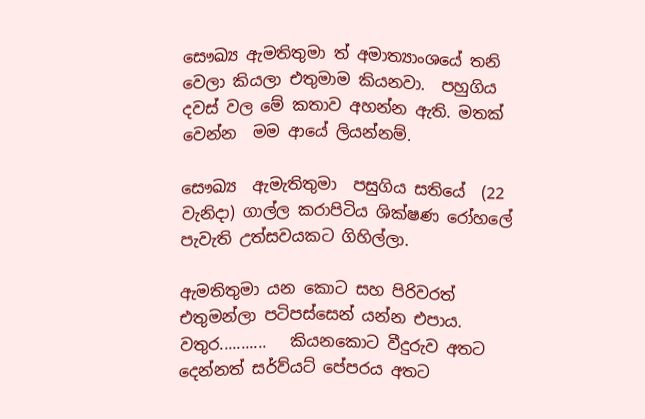සෞඛ්‍ය ඇමතිතුමා ත් අමාත්‍යාංශයේ තනි වෙලා කියලා එතුමාම කියනවා.  පහුගිය දවස් වල මේ කතාව අහන්න ඇති. මතක් වෙන්න  මම ආයේ ලියන්නම්.

සෞඛ්‍ය  ඇමැතිතුමා  පසුගිය සතියේ  (22 වැනිදා) ගාල්ල කරාපිටිය ශික්ෂණ රෝහලේ පැවැති උත්සවයකට ගිහිල්ලා.

ඇමතිතුමා යන කොට සහ පිරිවරත් එතුමන්ලා පටිපස්සෙන් යන්න එපාය. වතුර...........   කියනකොට වීදුරුව අතට දෙන්නත් සර්ව්යට් පේපරය අතට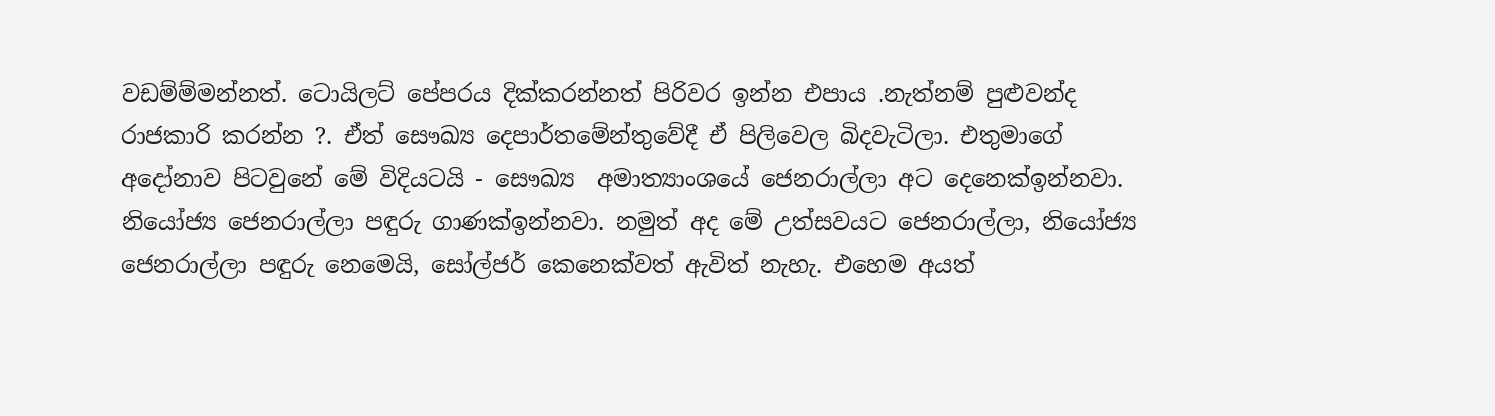වඩම්ම්මන්නත්. ටොයිලට් පේපරය දික්කරන්නත් පිරිවර ඉන්න එපාය .නැත්නම් පුළුවන්ද රාජකාරි කරන්න ?. ඒත් සෞඛ්‍ය දෙපාර්තමේන්තුවේදී ඒ පිලිවෙල බිදවැටිලා. එතුමාගේ අදෝනාව පිටවුනේ මේ විදියටයි - සෞඛ්‍ය  අමාත්‍යාංශයේ ජෙනරාල්ලා අට දෙනෙක්ඉන්නවා. නියෝජ්‍ය ජෙනරාල්ලා පඳුරු ගාණක්ඉන්නවා. නමුත් අද මේ උත්සවයට ජෙනරාල්ලා, නියෝජ්‍ය ජෙනරාල්ලා පඳුරු නෙමෙයි, සෝල්ජර් කෙනෙක්වත් ඇවිත් නැහැ. එහෙම අයත්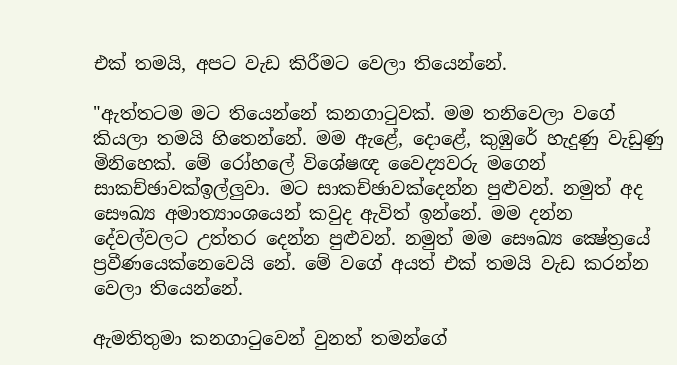එක් තමයි, අපට වැඩ කිරීමට වෙලා තියෙන්නේ.

"ඇත්තටම මට තියෙන්නේ කනගාටුවක්‌. මම තනිවෙලා වගේ කියලා තමයි හිතෙන්නේ. මම ඇළේ, දොළේ, කුඹුරේ හැදුණු වැඩුණු මිනිහෙක්‌. මේ රෝහලේ විශේෂඥ වෛද්‍යවරු මගෙන් සාකච්ඡාවක්ඉල්ලුවා. මට සාකච්ඡාවක්දෙන්න පුළුවන්. නමුත් අද සෞඛ්‍ය අමාත්‍යාංශයෙන් කවුද ඇවිත් ඉන්නේ. මම දන්න දේවල්වලට උත්තර දෙන්න පුළුවන්. නමුත් මම සෞඛ්‍ය ක්‍ෂේත්‍රයේ ප්‍රවීණයෙක්නෙවෙයි නේ. මේ වගේ අයත් එක් තමයි වැඩ කරන්න වෙලා තියෙන්නේ.

ඇමතිතුමා කනගාටුවෙන් වුනත් තමන්ගේ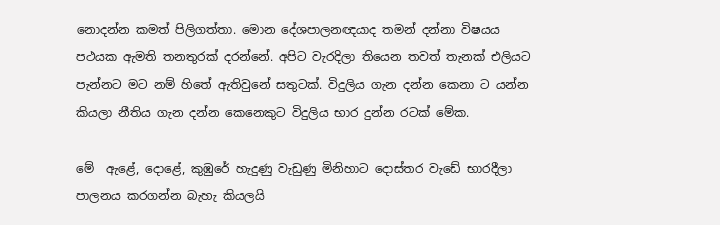නොදන්න කමත් පිලිගත්තා. මොන දේශපාලනඥයාද තමන් දන්නා විෂයය පථයක ඇමති තනතුරක් දරන්නේ. අපිට වැරදිලා තියෙන තවත් තැනක් එලියට පැන්නට මට නම් හිතේ ඇතිවුනේ සතුටක්. විදුලිය ගැන දන්න කෙනා ට යන්න කියලා නීතිය ගැන දන්න කෙනෙකුට විදුලිය භාර දුන්න රටක් මේක.

මේ  ඇළේ, දොළේ, කුඹුරේ හැදුණු වැඩුණු මිනිහාට දොස්තර වැඩේ භාරදීලා පාලනය කරගන්න බැහැ කියලයි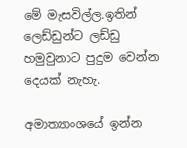මේ මැසවිල්ල.ඉතින් ලෙඩ්ඩුන්ට ලඩ්ඩු හමුවුනාට පුදුම වෙන්න දෙයක් නැහැ.

අමාත්‍යාංශයේ ඉන්න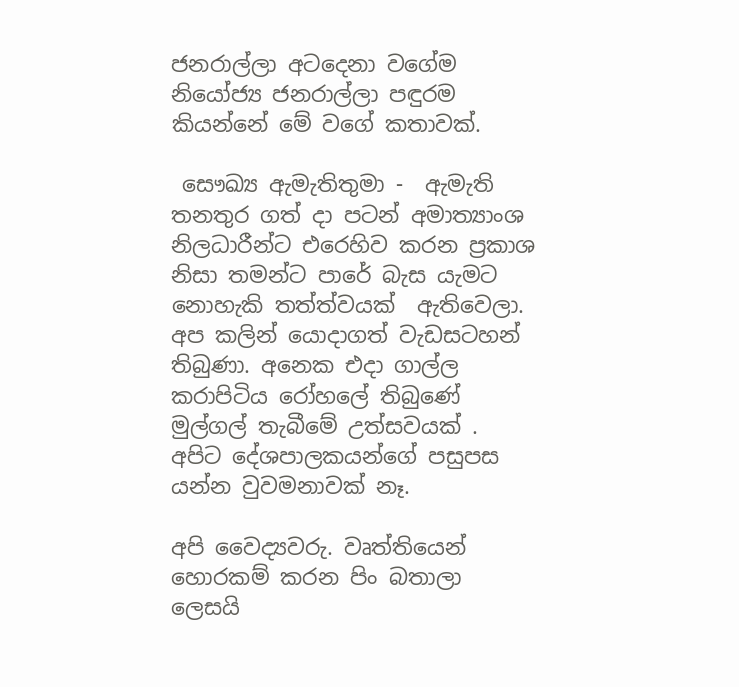ජනරාල්ලා අටදෙනා වගේම ‌ නියෝජ්‍ය ජනරාල්ලා පඳුරම කියන්නේ මේ වගේ කතාවක්.

 සෞඛ්‍ය ඇමැතිතුමා -  ඇමැති තනතුර ගත් දා පටන් අමාත්‍යාංශ නිලධාරීන්ට එරෙහිව කරන ප්‍රකාශ නිසා තමන්ට පාරේ බැස යැමට නොහැකි තත්ත්වයක්‌  ඇතිවෙලා. අප කලින් යොදාගත් වැඩසටහන් තිබුණා. අනෙක එදා ගාල්ල කරාපිටිය රෝහලේ තිබුණේ මුල්ගල් තැබීමේ උත්සවයක් .
අපිට දේශපාලකයන්ගේ පසුපස යන්න වුවමනාවක්‌ නෑ.

අපි වෛද්‍යවරු. වෘත්තියෙන් හොරකම් කරන පිං බතාලා ලෙසයි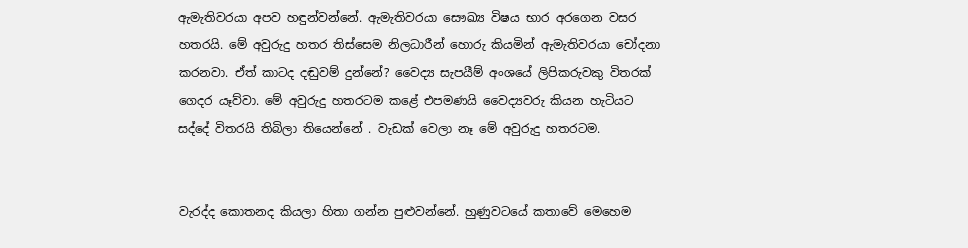ඇමැතිවරයා අපව හඳුන්වන්නේ. ඇමැතිවරයා සෞඛ්‍ය විෂය භාර අරගෙන වසර හතරයි. මේ අවුරුදු හතර තිස්‌සෙම නිලධාරීන් හොරු කියමින් ඇමැතිවරයා චෝදනා කරනවා. ඒත් කාටද දඬුවම් දුන්නේ? වෛද්‍ය සැපයීම් අංශයේ ලිපිකරුවකු විතරක්‌ ගෙදර යෑව්වා. මේ අවුරුදු හතරටම කළේ එපමණයි වෛද්‍යවරු කියන හැටියට සද්දේ විතරයි තිබිලා තියෙන්නේ . වැඩක් වෙලා නෑ මේ අවුරුදු හතරටම.


වැරද්ද කොතනද කියලා හිතා ගන්න පුළුවන්නේ. හුණුවටයේ කතාවේ මෙහෙම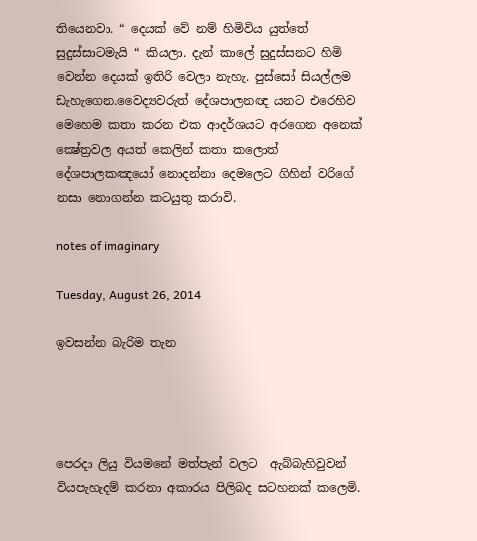තියෙනවා. “ දෙයක් වේ නම් හිමිවිය යුත්තේ සුදුස්සාටමැයි “ කියලා. දැන් කාලේ සුදුස්සනට හිමි වෙන්න දෙයක් ඉතිරි වෙලා නැහැ. පුස්සෝ සියල්ලම ඩැහැගෙන.වෛද්‍යවරුත් දේශපාලනඥ යනට එරෙහිව මෙහෙම කතා කරන එක ආදර්ශයට අරගෙන අනෙක් ක්‍ෂේත්‍රවල අයත් කෙලින් කතා කලොත් දේශපාලකඤයෝ නොදන්නා දෙමලෙට ගිහින් වරිගේ නසා නොගන්න කටයුතු කරාවි.

notes of imaginary

Tuesday, August 26, 2014

ඉවසන්න බැරිම තැන




පෙරදා ලියු වියමනේ මත්පැන් වලට  ඇබ්බැහිවුවන් වියපැහැදම් කරනා අකාරය පිලිබද සටහනක් කලෙමි.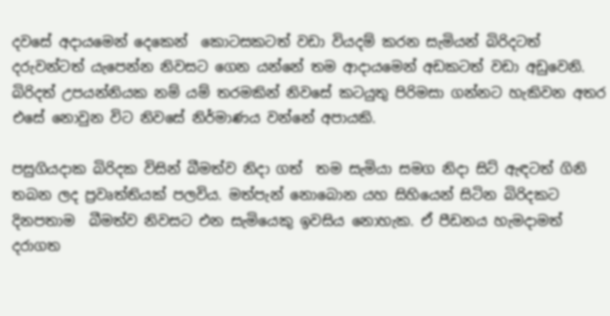දවසේ අදායමෙන් දෙකෙන්  කොටසකටත් වඩා වියදම් කරන සැමියන් බිරිදටත් දරුවන්ටත් යැපෙන්න නිවසට ගෙන යන්නේ තම ආදායමෙන් අඩකටත් වඩා අඩුවෙනි. බිරිදත් උපයන්නියක නම් යම් තරමකින් නිවසේ කටයුතු පිරිමසා ගන්නට හැකිවන අතර එසේ නොවුන විට නිවසේ නිර්මාණය වන්නේ අපායකි.

පසුගියදාක බිරිදක විසින් බීමත්ව නිදා ගත්  තම සැමියා සමග නිදා සිට් ඇඳටත් ගිනි තබන ලද ප්‍රවෘත්තියක් පලවිය. මත්පැන් නොබොන යහ සිහියෙන් සිටින බිරිදකට  දිනපතාම  බීමත්ව නිවසට එන සැමියෙකු ඉවසිය නොහැක. ඒ පීඩනය හැමදාමත් දරාගත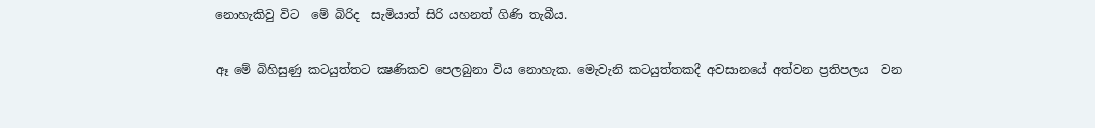නොහැකිවු විට  මේ බිරිද  සැමියාත් සිරි යහනත් ගිණි තැබීය.

ඈ මේ බිහිසුණු කටයුත්තට ක්‍ෂණිකව පෙලබුනා විය නොහැක. මෙැවැනි කටයුත්තකදී අවසානයේ අත්වන ප්‍රතිපලය  වන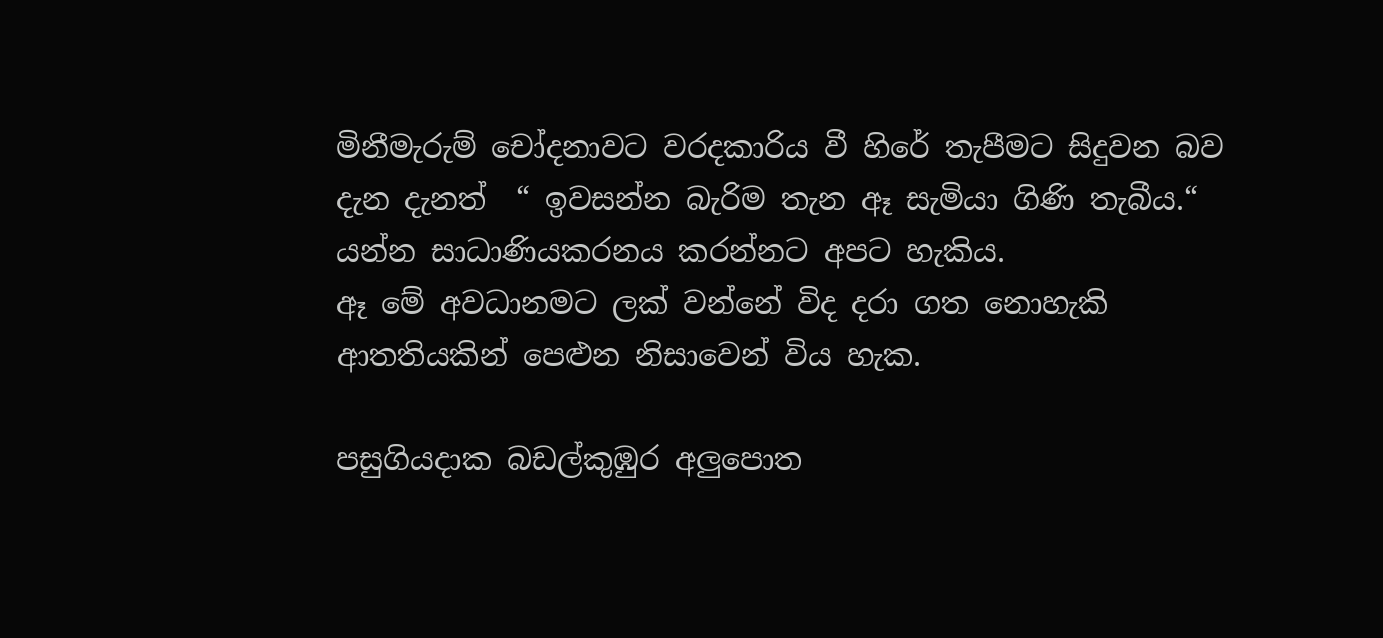මිනීමැරුම් චෝදනාවට වරදකාරිය වී හිරේ තැපීමට සිදුවන බව දැන දැනත්  “ ඉවසන්න බැරිම තැන ඈ සැමියා ගිණි තැබීය.“ යන්න සාධාණියකරනය කරන්නට අපට හැකිය.
ඈ මේ අවධානමට ලක් වන්නේ විද දරා ගත නොහැකි ආතතියකින් පෙළුන නිසාවෙන් විය හැක.

පසුගියදාක බඩල්කුඹුර අලුපොත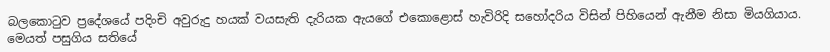බලකොටුව ප්‍රදේශයේ පදිංචි අවුරුදු හයක්‌ වයසැති දැරියක ඇයගේ එකොළොස්‌ හැවිරිදි සහෝදරිය විසින් පිහියෙන් ඇනීම නිසා මියගියාය. මෙයත් පසුගිය සතියේ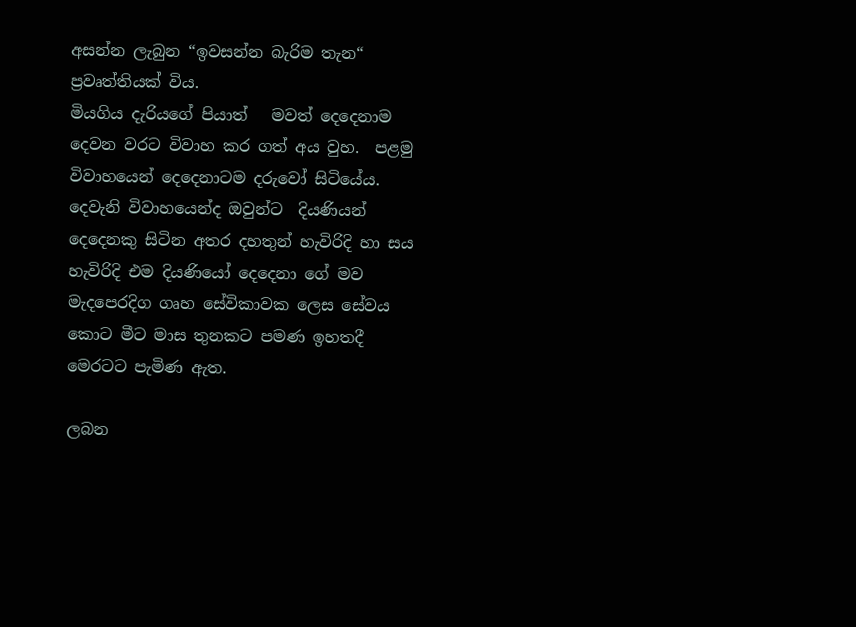අසන්න ලැබුන “ඉවසන්න බැරිම තැන“ ප්‍රවෘත්තියක් විය.
මියගිය දැරියගේ පියාත්   මවත් දෙදෙනාම දෙවන වරට විවාහ කර ගත් අය වුහ.  පළමු විවාහයෙන් දෙදෙනාටම දරුවෝ සිටියේය.  දෙවැනි විවාහයෙන්ද ඔවුන්ට  දියණියන් දෙදෙනකු සිටින අතර දහතුන් හැවිරිදි හා සය හැවිරිදි එම දියණියෝ දෙදෙනා ගේ මව මැදපෙරදිග ගෘහ සේවිකාවක ලෙස සේවය කොට මීට මාස තුනකට පමණ ඉහතදී මෙරටට පැමිණ ඇත.

ලබන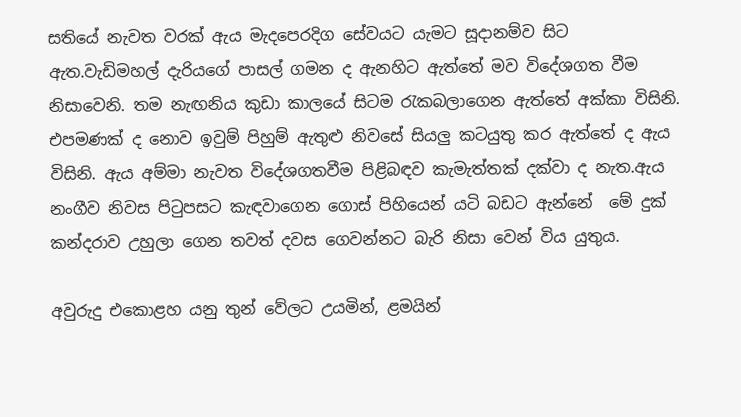සතියේ නැවත වරක්‌ ඇය මැදපෙරදිග සේවයට යැමට සූදානම්ව සිට ඇත.වැඩිමහල් දැරියගේ පාසල් ගමන ද ඇනහිට ඇත්තේ මව විදේශගත වීම නිසාවෙනි. තම නැඟනිය කුඩා කාලයේ සිටම රැකබලාගෙන ඇත්තේ අක්‌කා විසිනි. එපමණක්‌ ද නොව ඉවුම් පිහුම් ඇතුළු නිවසේ සියලු කටයුතු කර ඇත්තේ ද ඇය විසිනි. ඇය අම්මා නැවත විදේශගතවීම පිළිබඳව කැමැත්තක්‌ දක්‌වා ද නැත.ඇය නංගීව නිවස පිටුපසට කැඳවාගෙන ගොස්‌ පිහියෙන් යටි බඩට ඇන්නේ  මේ දුක් කන්දරාව උහුලා ගෙන තවත් දවස ගෙවන්නට බැරි නිසා වෙන් විය යුතුය.

අවුරුදු එකොළහ යනු තුන් වේලට උයමින්, ළමයින්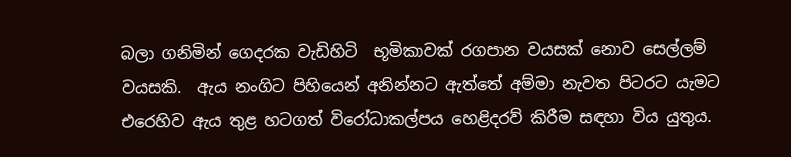බලා ගනිමින් ගෙදරක වැඩිහිටි  භූමිකාවක් රගපාන වයසක්‌ නොව සෙල්ලම් වයසකි.  ඇය නංගිට පිහියෙන් අනින්නට ඇත්තේ අම්මා නැවත පිටරට යැමට එරෙහිව ඇය තුළ හටගත් විරෝධාකල්පය හෙළිදරව් කිරීම සඳහා විය යුතුය.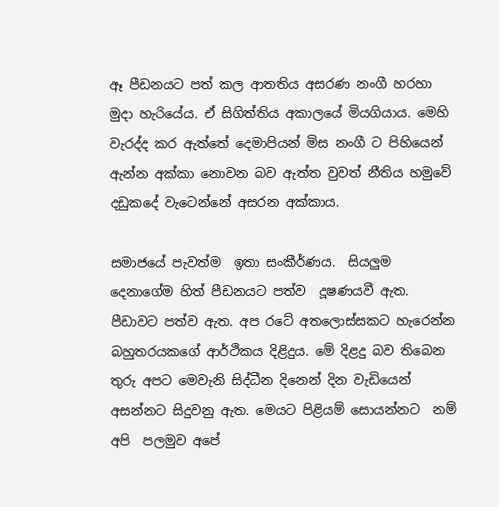ඈ පීඩනයට පත් කල ආතතිය අසරණ නංගී හරහා මුදා හැරියේය. ඒ සිගිත්තිය අකාලයේ මියගියාය. මෙහි වැරද්ද කර ඇත්තේ දෙමාපියන් මිස නංගී ට පිහියෙන් ඇන්න අක්කා නොවන බව ඇත්ත වුවත් නීතිය හමුවේ දඩුකදේ වැටෙන්නේ අසරන අක්කාය.

සමාජයේ පැවත්ම  ඉතා සංකීර්ණය.  සියලුම දෙනාගේම හිත් පීඩනයට පත්ව  දූෂණයවී ඇත. පීඩාවට පත්ව ඇත. අප රටේ අතලොස්සකට හැරෙන්න බහුතරයකගේ ආර්ථිකය දිළිදුය. මේ දිළදු බව තිබෙන තුරු අපට මෙවැනි සිද්ධීන දිනෙන් දින වැඩියෙන් අසන්නට සිදුවනු ඇත. මෙයට පිළියම් සොයන්නට  නම් අපි  පලමුව අපේ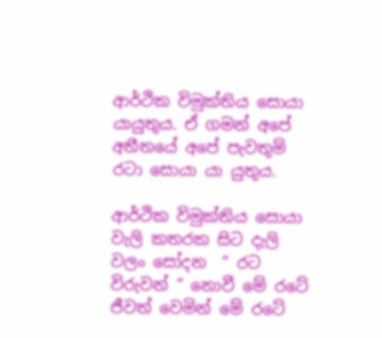ආර්ථික විමුක්තිය සොයා යායුතුය. ඒ ගමන් අපේ අතීතයේ අපේ පැවතුම් රටා සොයා යා යුතුය.

ආර්ථික විමුක්තිය සොයා වැලි කතරක සිට දැලි වලං සෝදන  “ රට විරුවන් “ නොවී මේ රටේ ජීවත් වෙමින් මේ රටේ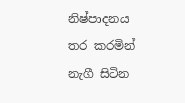නිෂ්පාදනය තර කරමින් නැගී සිටින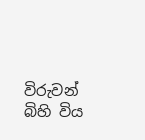විරුවන් බිහි විය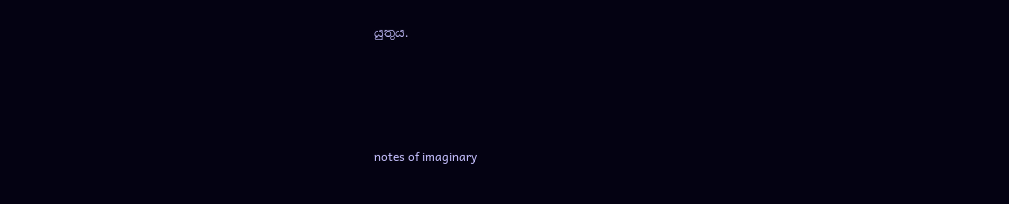යුතුය.




notes of imaginary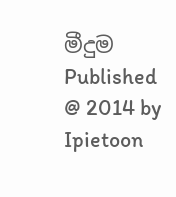මීදුම Published @ 2014 by Ipietoon